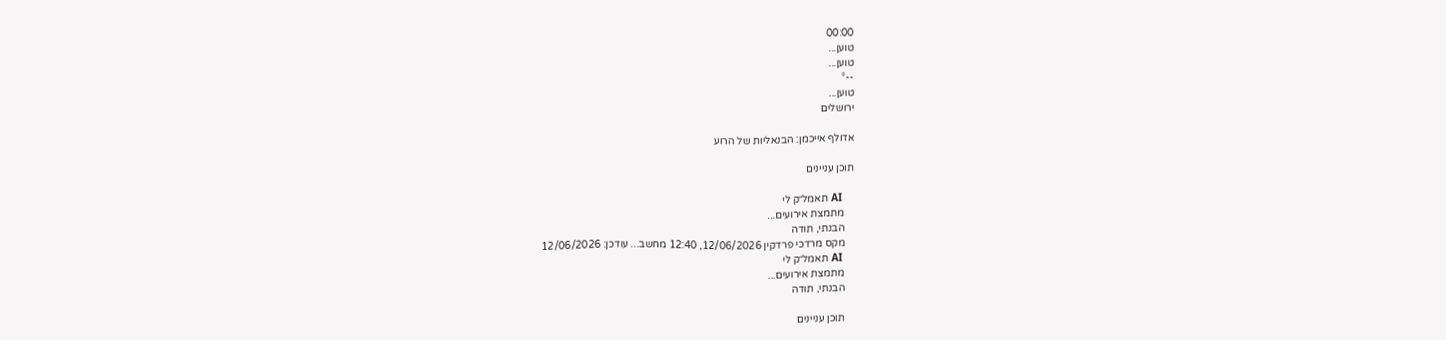00:00
טוען...
טוען...
--°
טוען...
ירושלים

אדולף אייכמן: הבנאליות של הרוע

תוכן עניינים

    AI תאמל״ק לי
    מתמצת אירועים...
    הבנתי, תודה
    מקס מרדכי פרדקין 12/06/2026, 12:40 מחשב... עודכן: 12/06/2026
    AI תאמל״ק לי
    מתמצת אירועים...
    הבנתי, תודה

    תוכן עניינים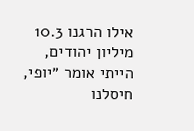אילו הרגנו 10.3 מיליון יהודים, הייתי אומר ״יופי, חיסלנו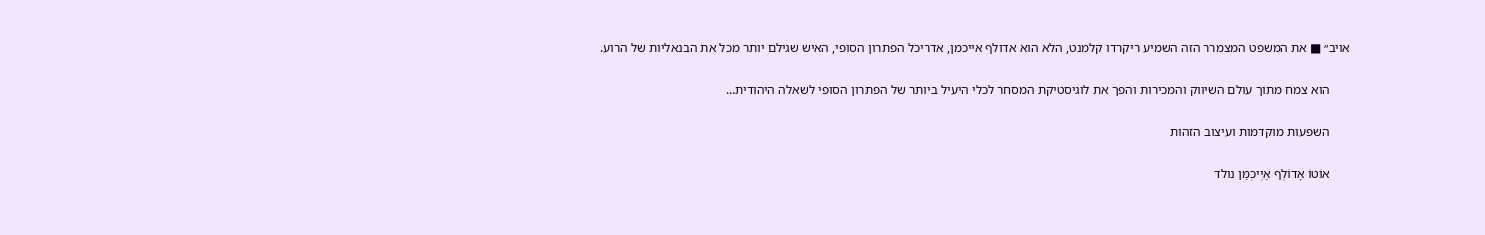אויב״ ■ את המשפט המצמרר הזה השמיע ריקרדו קלמנט, הלא הוא אדולף אייכמן, אדריכל הפתרון הסופי, האיש שגילם יותר מכל את הבנאליות של הרוע.

      הוא צמח מתוך עולם השיווק והמכירות והפך את לוגיסטיקת המסחר לכלי היעיל ביותר של הפתרון הסופי לשאלה היהודית…

      השפעות מוקדמות ועיצוב הזהות

      אוֹטוֹ אָדוֹלְף אַיְיכְמַן נולד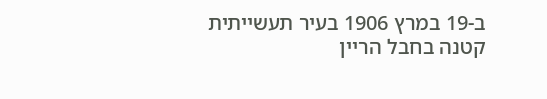ב-19 במרץ 1906 בעיר תעשייתית קטנה בחבל הריין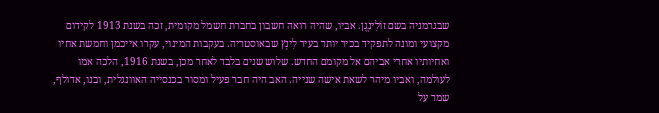שבגרמניה בשם זוֹלִינְגֶן. אביו, שהיה רואה חשבון בחברת חשמל מקומית, זכה בשנת 1913 לקידום מקצועי ומונה לתפקיד בכיר יותר בעיר לִינְץ שבאוסטריה. בעקבות המינוי, עקרו אייכמן וחמשת אחיו ואחיותיו אחרי אביהם אל מקומם החדש. שלוש שנים בלבד לאחר מכן, בשנת 1916, הלכה אמו לעולמה, ואביו מיהר לשאת אישה שנייה. האב היה חבר פעיל ומסור בכנסייה האוונגלית, ובנו, אדולף, שמר על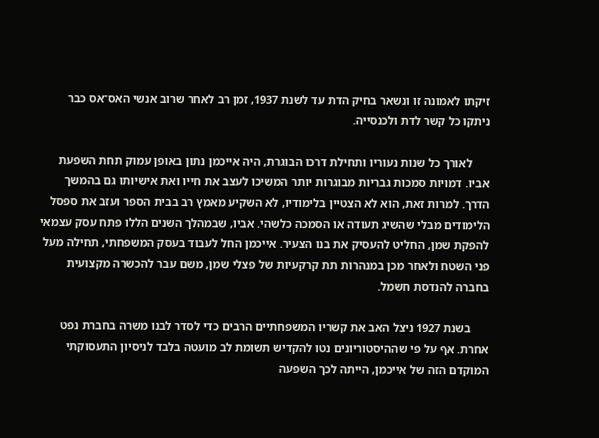זיקתו לאמונה זו ונשאר בחיק הדת עד לשנת 1937, זמן רב לאחר שרוב אנשי האס־אס כבר ניתקו כל קשר לדת ולכנסייה.

      לאורך כל שנות נעוריו ותחילת דרכו הבוגרת, היה אייכמן נתון באופן עמוק תחת השפעת אביו. דמויות סמכות גבריות מבוגרות יותר המשיכו לעצב את חייו ואת אישיותו גם בהמשך הדרך. למרות זאת, הוא לא הצטיין בלימודיו, לא השקיע מאמץ רב בבית הספר ועזב את ספסל הלימודים מבלי שהשיג תעודה או הסמכה כלשהי. אביו, שבמהלך השנים הללו פתח עסק עצמאי להפקת שמן, החליט להעסיק את בנו הצעיר. אייכמן החל לעבוד בעסק המשפחתי, תחילה מעל פני השטח ולאחר מכן במנהרות תת קרקעיות של פצלי שמן, משם עבר להכשרה מקצועית בחברה להנדסת חשמל.

      בשנת 1927 ניצל האב את קשריו המשפחתיים הרבים כדי לסדר לבנו משרה בחברת נפט אחרת. אף על פי שההיסטוריונים נטו להקדיש תשומת לב מועטה בלבד לניסיון התעסוקתי המוקדם הזה של אייכמן, הייתה לכך השפעה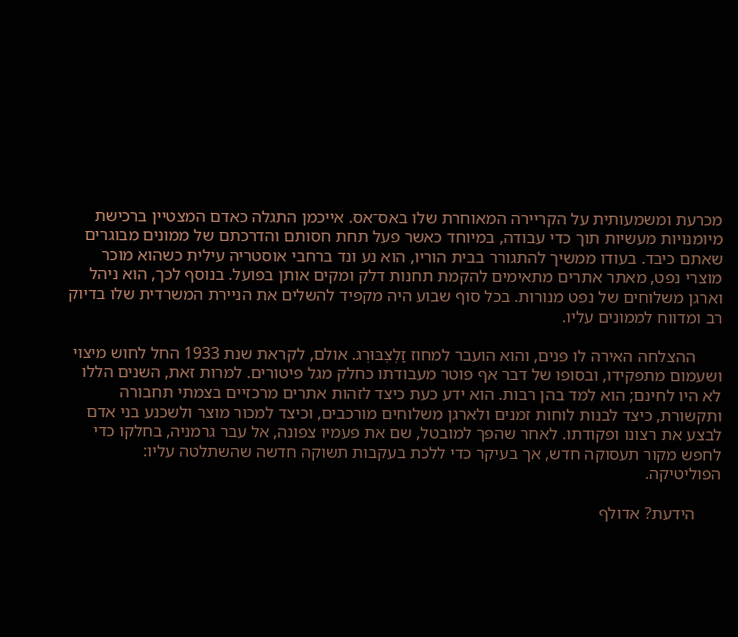מכרעת ומשמעותית על הקריירה המאוחרת שלו באס־אס. אייכמן התגלה כאדם המצטיין ברכישת מיומנויות מעשיות תוך כדי עבודה, במיוחד כאשר פעל תחת חסותם והדרכתם של ממונים מבוגרים שאתם כיבד. בעודו ממשיך להתגורר בבית הוריו, הוא נע ונד ברחבי אוסטריה עילית כשהוא מוכר מוצרי נפט, מאתר אתרים מתאימים להקמת תחנות דלק ומקים אותן בפועל. בנוסף לכך, הוא ניהל וארגן משלוחים של נפט מנורות. בכל סוף שבוע היה מקפיד להשלים את הניירת המשרדית שלו בדיוק רב ומדווח לממונים עליו.

      ההצלחה האירה לו פנים, והוא הועבר למחוז זַלְצְבּוּרְג. אולם, לקראת שנת 1933 החל לחוש מיצוי ושעמום מתפקידו, ובסופו של דבר אף פוטר מעבודתו כחלק מגל פיטורים. למרות זאת, השנים הללו לא היו לחינם; הוא למד בהן רבות. הוא ידע כעת כיצד לזהות אתרים מרכזיים בצמתי תחבורה ותקשורת, כיצד לבנות לוחות זמנים ולארגן משלוחים מורכבים, וכיצד למכור מוצר ולשכנע בני אדם לבצע את רצונו ופקודתו. לאחר שהפך למובטל, שם את פעמיו צפונה, אל עבר גרמניה, בחלקו כדי לחפש מקור תעסוקה חדש, אך בעיקר כדי ללכת בעקבות תשוקה חדשה שהשתלטה עליו: הפוליטיקה.

      הידעת? אדולף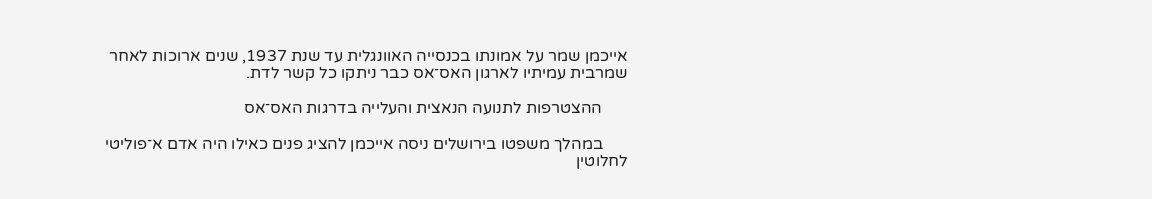אייכמן שמר על אמונתו בכנסייה האוונגלית עד שנת 1937, שנים ארוכות לאחר שמרבית עמיתיו לארגון האס־אס כבר ניתקו כל קשר לדת.

      ההצטרפות לתנועה הנאצית והעלייה בדרגות האס־אס

      במהלך משפטו בירושלים ניסה אייכמן להציג פנים כאילו היה אדם א־פוליטי לחלוטין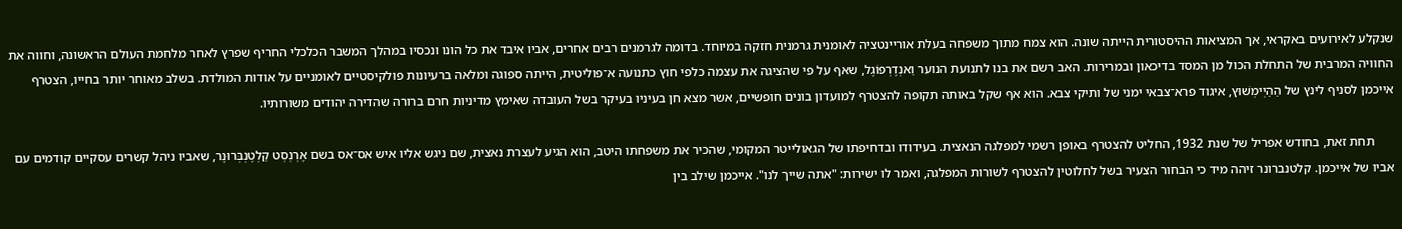שנקלע לאירועים באקראי, אך המציאות ההיסטורית הייתה שונה. הוא צמח מתוך משפחה בעלת אוריינטציה לאומנית גרמנית חזקה במיוחד. בדומה לגרמנים רבים אחרים, אביו איבד את כל הונו ונכסיו במהלך המשבר הכלכלי החריף שפרץ לאחר מלחמת העולם הראשונה, וחווה את החוויה המרבית של התחלת הכול מן המסד בדיכאון ובמרירות. האב רשם את בנו לתנועת הנוער וַאנְדֶרְפוֹגֶל, שאף על פי שהציגה את עצמה כלפי חוץ כתנועה א־פוליטית, הייתה ספוגה ומלאה ברעיונות פולקיסטיים לאומניים על אודות המולדת. בשלב מאוחר יותר בחייו, הצטרף אייכמן לסניף לינץ של הַהַיְימְשׁוּץ, איגוד פרא־צבאי ימני של ותיקי צבא. הוא אף שקל באותה תקופה להצטרף למועדון בונים חופשיים, אשר מצא חן בעיניו בעיקר בשל העובדה שאימץ מדיניות חרם ברורה שהדירה יהודים משורותיו.

      תחת זאת, בחודש אפריל של שנת 1932, החליט להצטרף באופן רשמי למפלגה הנאצית. בעידודו ובדחיפתו של הגאולייטר המקומי, שהכיר את משפחתו היטב, הוא הגיע לעצרת נאצית, שם ניגש אליו איש אס־אס בשם אֶרְנְסְט קַלְטֶנְבְּרוּנֶר, שאביו ניהל קשרים עסקיים קודמים עם אביו של אייכמן. קלטנברונר זיהה מיד כי הבחור הצעיר בשל לחלוטין להצטרף לשורות המפלגה, ואמר לו ישירות: "אתה שייך לנו". אייכמן שילב בין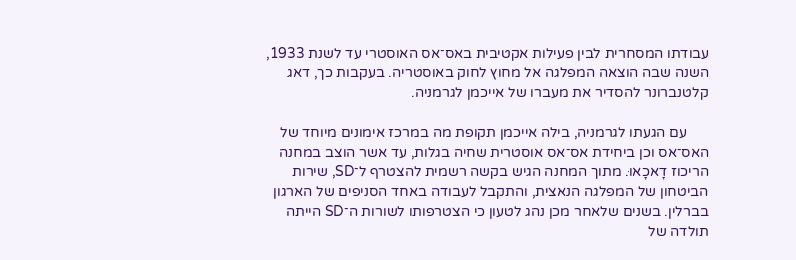עבודתו המסחרית לבין פעילות אקטיבית באס־אס האוסטרי עד לשנת 1933, השנה שבה הוצאה המפלגה אל מחוץ לחוק באוסטריה. בעקבות כך, דאג קלטנברונר להסדיר את מעברו של אייכמן לגרמניה.

      עם הגעתו לגרמניה, בילה אייכמן תקופת מה במרכז אימונים מיוחד של האס־אס וכן ביחידת אס־אס אוסטרית שחיה בגלות, עד אשר הוצב במחנה הריכוז דָאכָאוּ. מתוך המחנה הגיש בקשה רשמית להצטרף ל־SD, שירות הביטחון של המפלגה הנאצית, והתקבל לעבודה באחד הסניפים של הארגון בברלין. בשנים שלאחר מכן נהג לטעון כי הצטרפותו לשורות ה־SD הייתה תולדה של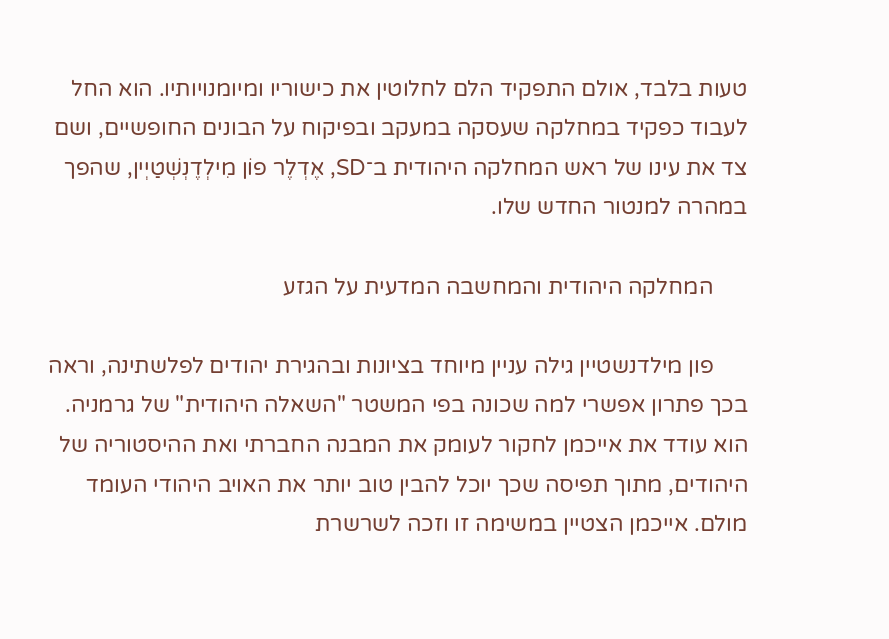טעות בלבד, אולם התפקיד הלם לחלוטין את כישוריו ומיומנויותיו. הוא החל לעבוד כפקיד במחלקה שעסקה במעקב ובפיקוח על הבונים החופשיים, ושם צד את עינו של ראש המחלקה היהודית ב־SD, אֶדְלֶר פוֹן מִילְדֶנְשְׁטַיְין, שהפך במהרה למנטור החדש שלו.

      המחלקה היהודית והמחשבה המדעית על הגזע

      פון מילדנשטיין גילה עניין מיוחד בציונות ובהגירת יהודים לפלשתינה, וראה בכך פתרון אפשרי למה שכונה בפי המשטר "השאלה היהודית" של גרמניה. הוא עודד את אייכמן לחקור לעומק את המבנה החברתי ואת ההיסטוריה של היהודים, מתוך תפיסה שכך יוכל להבין טוב יותר את האויב היהודי העומד מולם. אייכמן הצטיין במשימה זו וזכה לשרשרת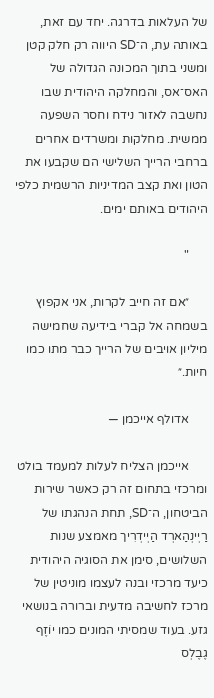של העלאות בדרגה. יחד עם זאת, באותה עת, ה־SD היווה רק חלק קטן ומשני בתוך המכונה הגדולה של האס־אס, והמחלקה היהודית שבו נחשבה לאזור נידח וחסר השפעה ממשית. מחלקות ומשרדים אחרים ברחבי הרייך השלישי הם שקבעו את הטון ואת קצב המדיניות הרשמית כלפי היהודים באותם ימים.

      "

      ״אם זה חייב לקרות, אני אקפוץ בשמחה אל קברי בידיעה שחמישה מיליון אויבים של הרייך כבר מתו כמו חיות.״

      אדולף אייכמן —

      אייכמן הצליח לעלות למעמד בולט ומרכזי בתחום זה רק כאשר שירות הביטחון, ה־SD, תחת הנהגתו של רַיְינְהַארְד הַיְידְרִיך מאמצע שנות השלושים, סימן את הסוגיה היהודית כיעד מרכזי ובנה לעצמו מוניטין של מרכז לחשיבה מדעית וברורה בנושאי גזע. בעוד שמסיתי המונים כמו יוֹזֶף גֶבֶלְס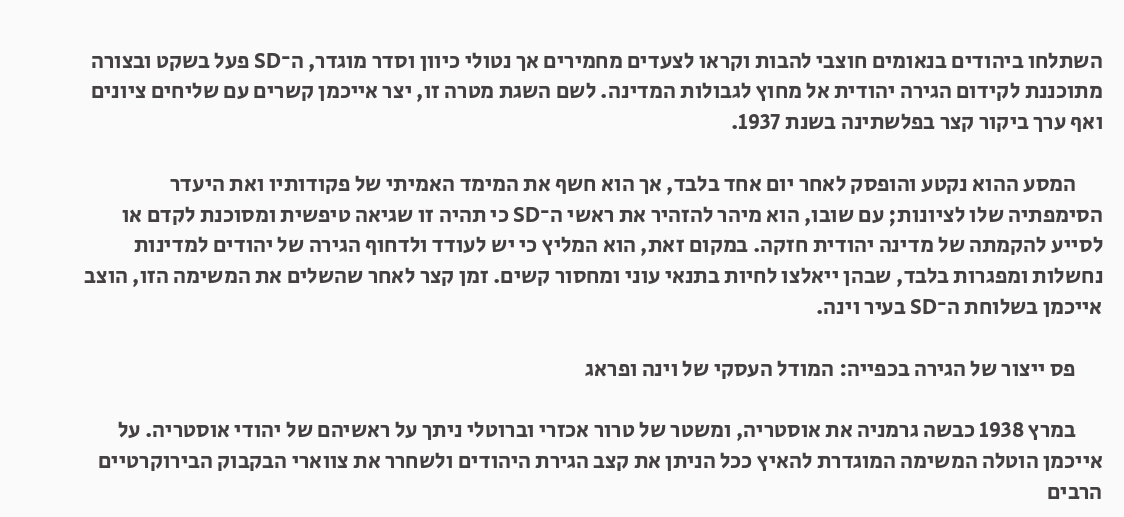השתלחו ביהודים בנאומים חוצבי להבות וקראו לצעדים מחמירים אך נטולי כיוון וסדר מוגדר, ה־SD פעל בשקט ובצורה מתוכננת לקידום הגירה יהודית אל מחוץ לגבולות המדינה. לשם השגת מטרה זו, יצר אייכמן קשרים עם שליחים ציונים ואף ערך ביקור קצר בפלשתינה בשנת 1937.

      המסע ההוא נקטע והופסק לאחר יום אחד בלבד, אך הוא חשף את המימד האמיתי של פקודותיו ואת היעדר הסימפתיה שלו לציונות; עם שובו, הוא מיהר להזהיר את ראשי ה־SD כי תהיה זו שגיאה טיפשית ומסוכנת לקדם או לסייע להקמתה של מדינה יהודית חזקה. במקום זאת, הוא המליץ כי יש לעודד ולדחוף הגירה של יהודים למדינות נחשלות ומפגרות בלבד, שבהן ייאלצו לחיות בתנאי עוני ומחסור קשים. זמן קצר לאחר שהשלים את המשימה הזו, הוצב אייכמן בשלוחת ה־SD בעיר וינה.

      פס ייצור של הגירה בכפייה: המודל העסקי של וינה ופראג

      במרץ 1938 כבשה גרמניה את אוסטריה, ומשטר של טרור אכזרי וברוטלי ניתך על ראשיהם של יהודי אוסטריה. על אייכמן הוטלה המשימה המוגדרת להאיץ ככל הניתן את קצב הגירת היהודים ולשחרר את צווארי הבקבוק הבירוקרטיים הרבים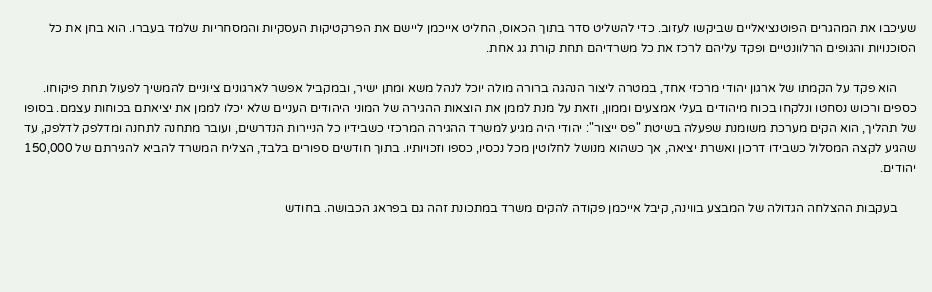שעיכבו את המהגרים הפוטנציאליים שביקשו לעזוב. כדי להשליט סדר בתוך הכאוס, החליט אייכמן ליישם את הפרקטיקות העסקיות והמסחריות שלמד בעברו. הוא בחן את כל הסוכנויות והגופים הרלוונטיים ופקד עליהם לרכז את כל משרדיהם תחת קורת גג אחת.

      הוא פקד על הקמתו של ארגון יהודי מרכזי אחד, במטרה ליצור הנהגה ברורה מולה יוכל לנהל משא ומתן ישיר, ובמקביל אפשר לארגונים ציוניים להמשיך לפעול תחת פיקוחו. כספים ורכוש נסחטו ונלקחו בכוח מיהודים בעלי אמצעים וממון, וזאת על מנת לממן את הוצאות ההגירה של המוני היהודים העניים שלא יכלו לממן את יציאתם בכוחות עצמם. בסופו של תהליך, הוא הקים מערכת משומנת שפעלה בשיטת "פס ייצור": יהודי היה מגיע למשרד ההגירה המרכזי כשבידיו כל הניירות הנדרשים, ועובר מתחנה לתחנה ומדלפק לדלפק, עד שהגיע לקצה המסלול כשבידו דרכון ואשרת יציאה, אך כשהוא מנושל לחלוטין מכל נכסיו, כספו וזכויותיו. בתוך חודשים ספורים בלבד, הצליח המשרד להביא להגירתם של 150,000 יהודים.

      בעקבות ההצלחה הגדולה של המבצע בווינה, קיבל אייכמן פקודה להקים משרד במתכונת זהה גם בפראג הכבושה. בחודש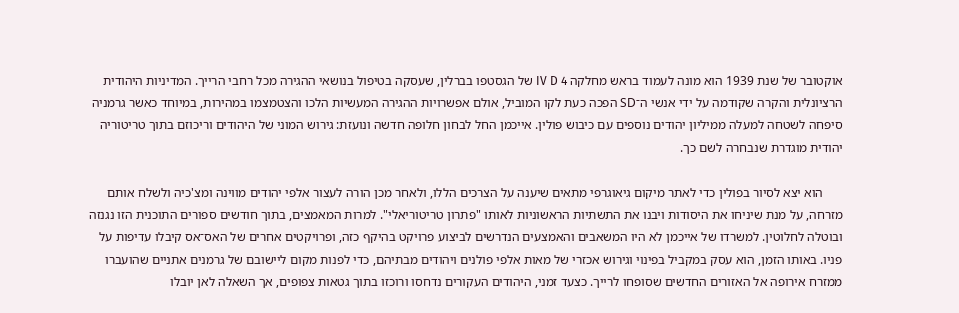אוקטובר של שנת 1939 הוא מונה לעמוד בראש מחלקה IV D 4 של הגסטפו בברלין, שעסקה בטיפול בנושאי ההגירה מכל רחבי הרייך. המדיניות היהודית הרציונלית והקרה שקודמה על ידי אנשי ה־SD הפכה כעת לקו המוביל, אולם אפשרויות ההגירה המעשיות הלכו והצטמצמו במהירות, במיוחד כאשר גרמניה סיפחה לשטחה למעלה ממיליון יהודים נוספים עם כיבוש פולין. אייכמן החל לבחון חלופה חדשה ונועזת: גירוש המוני של היהודים וריכוזם בתוך טריטוריה יהודית מוגדרת שנבחרה לשם כך.

      הוא יצא לסיור בפולין כדי לאתר מיקום גיאוגרפי מתאים שיענה על הצרכים הללו, ולאחר מכן הורה לעצור אלפי יהודים מווינה ומצ'כיה ולשלח אותם מזרחה, על מנת שיניחו את היסודות ויבנו את התשתיות הראשוניות לאותו "פתרון טריטוריאלי". למרות המאמצים, בתוך חודשים ספורים התוכנית הזו נגנזה ובוטלה לחלוטין. למשרדו של אייכמן לא היו המשאבים והאמצעים הנדרשים לביצוע פרויקט בהיקף כזה, ופרויקטים אחרים של האס־אס קיבלו עדיפות על פניו. באותו הזמן, הוא עסק במקביל בפינוי וגירוש אכזרי של מאות אלפי פולנים ויהודים מבתיהם, כדי לפנות מקום ליישובם של גרמנים אתניים שהועברו ממזרח אירופה אל האזורים החדשים שסופחו לרייך. כצעד זמני, היהודים העקורים נדחסו ורוכזו בתוך גטאות צפופים, אך השאלה לאן יובלו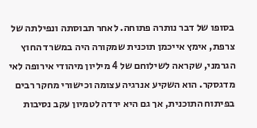בסופו של דבר נותרה פתוחה. לאחר תבוסתה ונפילתה של צרפת, אימץ אייכמן תוכנית שמקורה היה במשרד החוץ הגרמני, שקראה לשילוחם של 4 מיליון מיהודי אירופה לאי מדגסקר. הוא השקיע אנרגיה עצומה וכישורי מחקר רבים בפיתוח התוכנית, אך גם היא ירדה לטמיון עקב נסיבות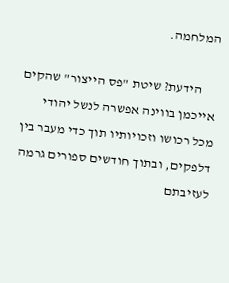המלחמה.

      הידעת? שיטת "פס הייצור" שהקים אייכמן בווינה אפשרה לנשל יהודי מכל רכושו וזכויותיו תוך כדי מעבר בין דלפקים, ובתוך חודשים ספורים גרמה לעזיבתם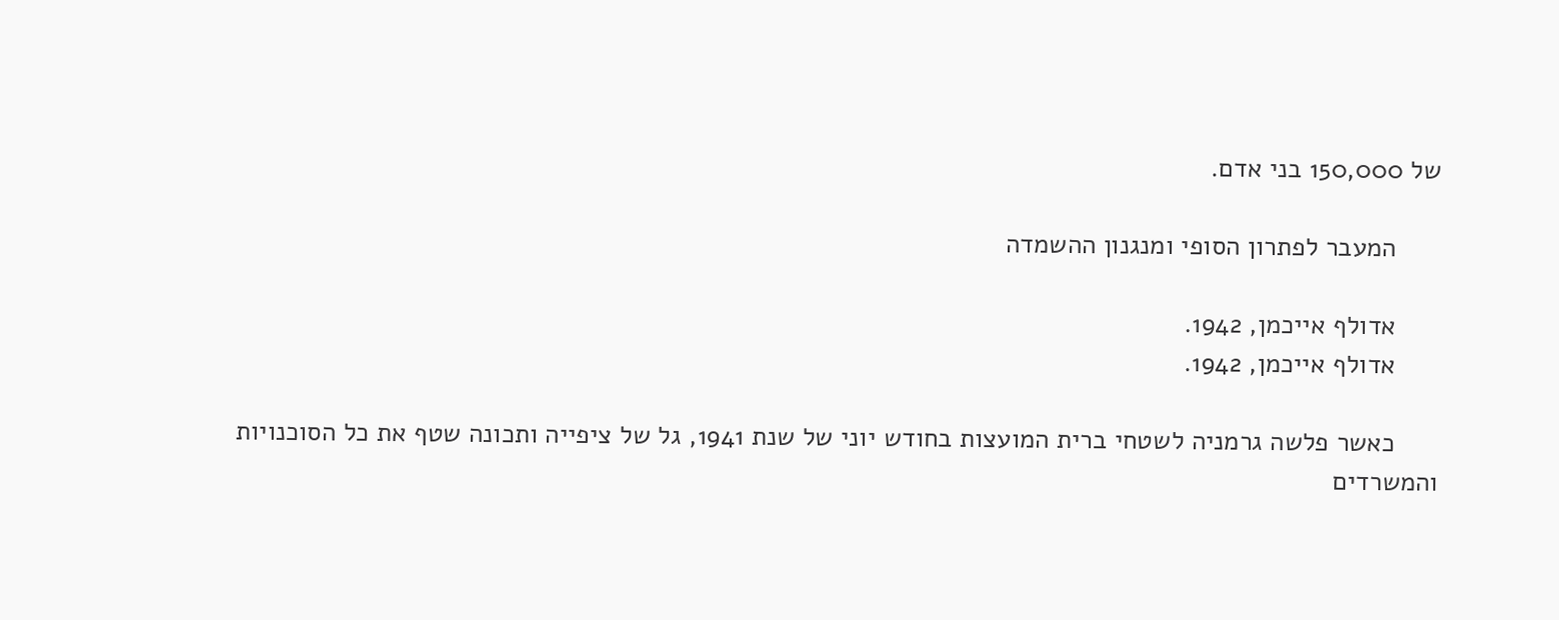של 150,000 בני אדם.

      המעבר לפתרון הסופי ומנגנון ההשמדה

      אדולף אייכמן, 1942.
      אדולף אייכמן, 1942.

      כאשר פלשה גרמניה לשטחי ברית המועצות בחודש יוני של שנת 1941, גל של ציפייה ותכונה שטף את כל הסוכנויות והמשרדים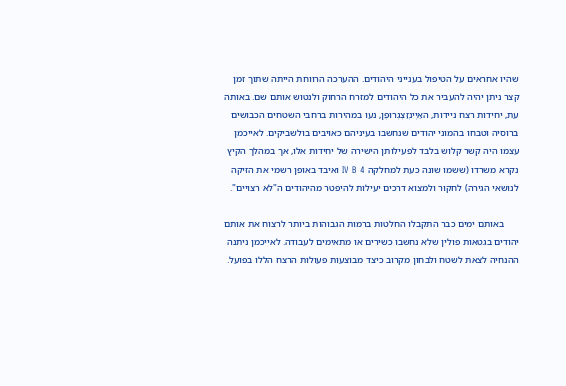שהיו אחראים על הטיפול בענייני היהודים. ההערכה הרווחת הייתה שתוך זמן קצר ניתן יהיה להעביר את כל היהודים למזרח הרחוק ולנטוש אותם שם. באותה עת, יחידות רצח ניידות, האַיְינְזַצְגְרוּפֶן, נעו במהירות ברחבי השטחים הכבושים ברוסיה וטבחו בהמוני יהודים שנחשבו בעיניהם כאויבים בולשביקים. לאייכמן עצמו היה קשר קלוש בלבד לפעילותן הישירה של יחידות אלו, אך במהלך הקיץ נקרא משרדו (ששמו שונה כעת למחלקה IV B 4 ואיבד באופן רשמי את הזיקה לנושאי הגירה) לחקור ולמצוא דרכים יעילות להיפטר מהיהודים ה"לא רצויים".

      באותם ימים כבר התקבלו החלטות ברמות הגבוהות ביותר לרצוח את אותם יהודים בגטאות פולין שלא נחשבו כשירים או מתאימים לעבודה. לאייכמן ניתנה ההנחיה לצאת לשטח ולבחון מקרוב כיצד מבוצעות פעולות הרצח הללו בפועל.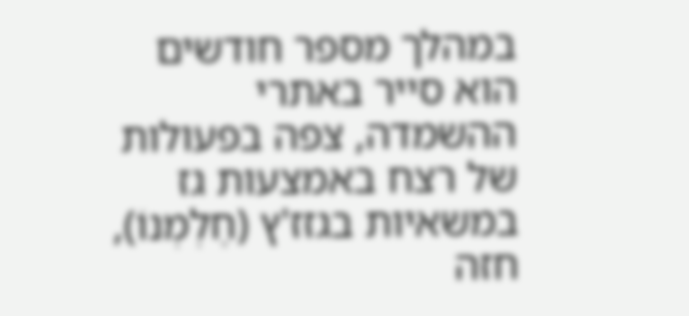במהלך מספר חודשים הוא סייר באתרי ההשמדה, צפה בפעולות של רצח באמצעות גז במשאיות בגזז'ץ (חֶלְמְנוֹ), חזה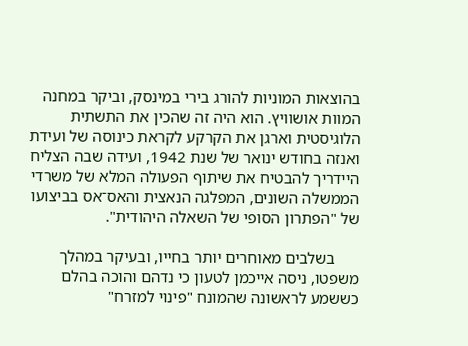בהוצאות המוניות להורג בירי במינסק, וביקר במחנה המוות אושוויץ. הוא היה זה שהכין את התשתית הלוגיסטית וארגן את הקרקע לקראת כינוסה של ועידת ואנזה בחודש ינואר של שנת 1942, ועידה שבה הצליח היידריך להבטיח את שיתוף הפעולה המלא של משרדי הממשלה השונים, המפלגה הנאצית והאס־אס בביצועו של "הפתרון הסופי של השאלה היהודית".

      בשלבים מאוחרים יותר בחייו, ובעיקר במהלך משפטו, ניסה אייכמן לטעון כי נדהם והוכה בהלם כששמע לראשונה שהמונח "פינוי למזרח"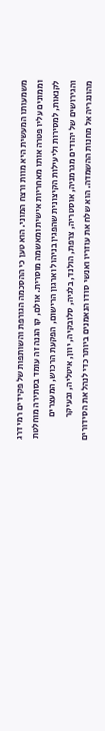משמעותו המעשית היא מוות ורצח המוני. הוא טען כי ההסכמה הגורפת והשותפות של פקידים רמי דרג וממונים עליו פטרה אותו מאחריות אישית ומאשמה מוסרית. אולם, קו הגנה זה עומד בסתירה מוחלטת לקנאות, למסירות וליעילות הקיצונית שהפגין בניהול וארגון הרישום, הפקעת הרכוש, המעצרים והגירושים של יהודים מגרמניה, אוסטריה, צרפת, הולנד, בלגיה, סלובקיה, יוון, איטליה, ובעיקר מהונגריה אל מחנות ההשמדה. הוא שלח את עוזריו ואנשי סודו הנאמנים ביותר כדי לנהל את הסידורים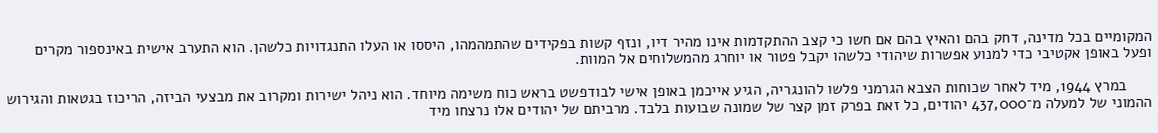המקומיים בכל מדינה, דחק בהם והאיץ בהם אם חשו כי קצב ההתקדמות אינו מהיר דיו, ונזף קשות בפקידים שהתמהמהו, היססו או העלו התנגדויות כלשהן. הוא התערב אישית באינספור מקרים ופעל באופן אקטיבי כדי למנוע אפשרות שיהודי כלשהו יקבל פטור או יוחרג מהמשלוחים אל המוות.

      במרץ 1944, מיד לאחר שכוחות הצבא הגרמני פלשו להונגריה, הגיע אייכמן באופן אישי לבודפשט בראש כוח משימה מיוחד. הוא ניהל ישירות ומקרוב את מבצעי הביזה, הריכוז בגטאות והגירוש ההמוני של למעלה מ־437,000 יהודים, כל זאת בפרק זמן קצר של שמונה שבועות בלבד. מרביתם של יהודים אלו נרצחו מיד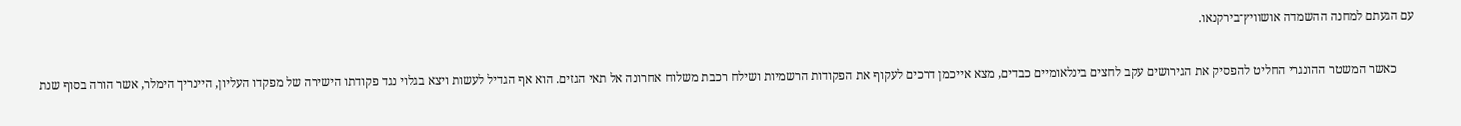עם הגעתם למחנה ההשמדה אושוויץ־בירקנאו.

      כאשר המשטר ההונגרי החליט להפסיק את הגירושים עקב לחצים בינלאומיים כבדים, מצא אייכמן דרכים לעקוף את הפקודות הרשמיות ושילח רכבת משלוח אחרונה אל תאי הגזים. הוא אף הגדיל לעשות ויצא בגלוי נגד פקודתו הישירה של מפקדו העליון, היינריך הימלר, אשר הורה בסוף שנת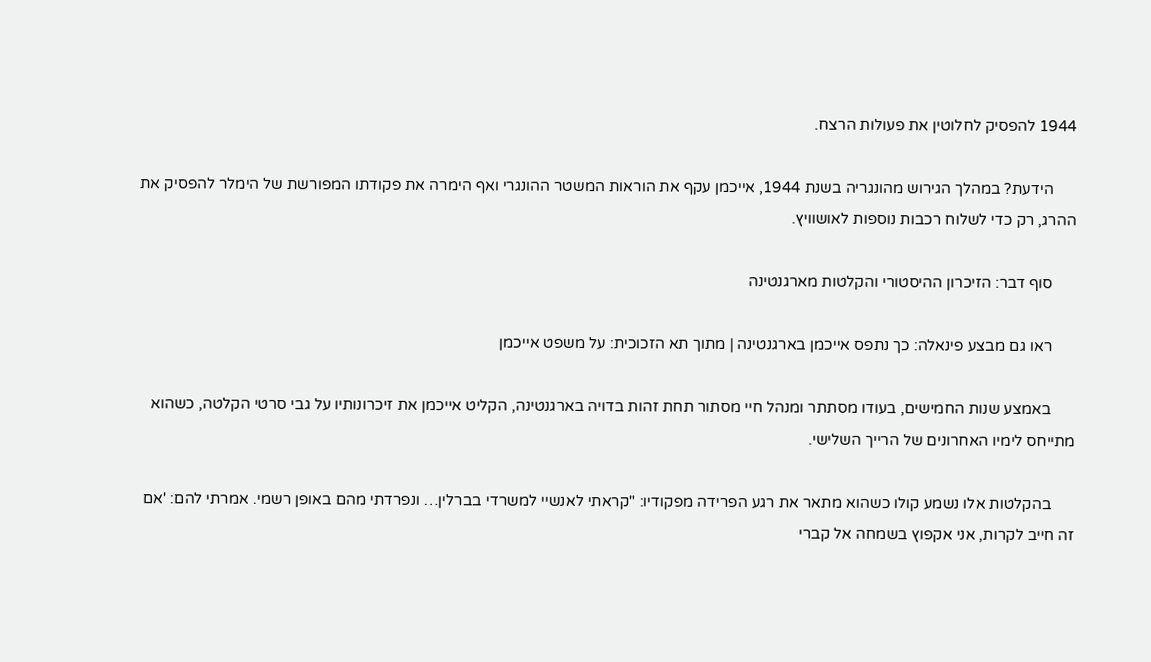1944 להפסיק לחלוטין את פעולות הרצח.

      הידעת? במהלך הגירוש מהונגריה בשנת 1944, אייכמן עקף את הוראות המשטר ההונגרי ואף הימרה את פקודתו המפורשת של הימלר להפסיק את ההרג, רק כדי לשלוח רכבות נוספות לאושוויץ.

      סוף דבר: הזיכרון ההיסטורי והקלטות מארגנטינה

      ראו גם מבצע פינאלה: כך נתפס אייכמן בארגנטינה | מתוך תא הזכוכית: על משפט אייכמן

      באמצע שנות החמישים, בעודו מסתתר ומנהל חיי מסתור תחת זהות בדויה בארגנטינה, הקליט אייכמן את זיכרונותיו על גבי סרטי הקלטה, כשהוא מתייחס לימיו האחרונים של הרייך השלישי.

      בהקלטות אלו נשמע קולו כשהוא מתאר את רגע הפרידה מפקודיו: "קראתי לאנשיי למשרדי בברלין… ונפרדתי מהם באופן רשמי. אמרתי להם: 'אם זה חייב לקרות, אני אקפוץ בשמחה אל קברי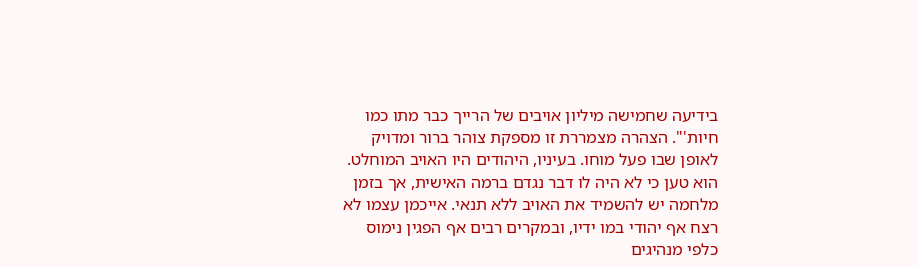בידיעה שחמישה מיליון אויבים של הרייך כבר מתו כמו חיות'". הצהרה מצמררת זו מספקת צוהר ברור ומדויק לאופן שבו פעל מוחו. בעיניו, היהודים היו האויב המוחלט. הוא טען כי לא היה לו דבר נגדם ברמה האישית, אך בזמן מלחמה יש להשמיד את האויב ללא תנאי. אייכמן עצמו לא רצח אף יהודי במו ידיו, ובמקרים רבים אף הפגין נימוס כלפי מנהיגים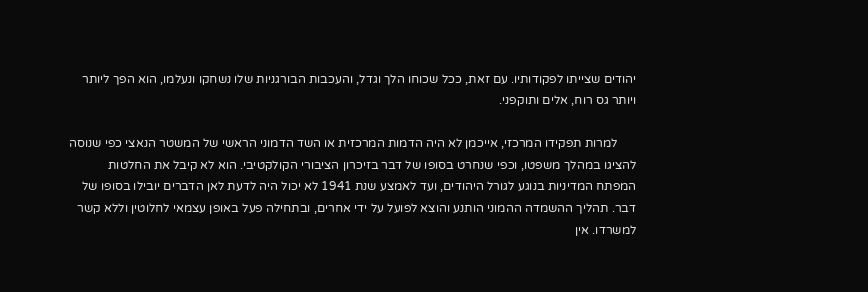יהודים שצייתו לפקודותיו. עם זאת, ככל שכוחו הלך וגדל, והעכבות הבורגניות שלו נשחקו ונעלמו, הוא הפך ליותר ויותר גס רוח, אלים ותוקפני.

      למרות תפקידו המרכזי, אייכמן לא היה הדמות המרכזית או השד הדמוני הראשי של המשטר הנאצי כפי שנוסה להציגו במהלך משפטו, וכפי שנחרט בסופו של דבר בזיכרון הציבורי הקולקטיבי. הוא לא קיבל את החלטות המפתח המדיניות בנוגע לגורל היהודים, ועד לאמצע שנת 1941 לא יכול היה לדעת לאן הדברים יובילו בסופו של דבר. תהליך ההשמדה ההמוני הותנע והוצא לפועל על ידי אחרים, ובתחילה פעל באופן עצמאי לחלוטין וללא קשר למשרדו. אין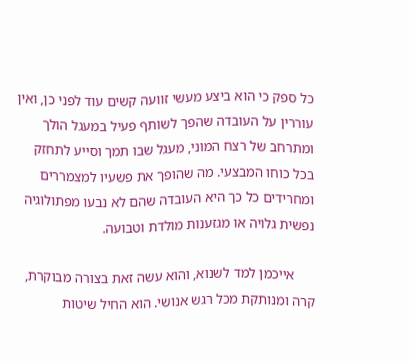כל ספק כי הוא ביצע מעשי זוועה קשים עוד לפני כן, ואין עוררין על העובדה שהפך לשותף פעיל במעגל הולך ומתרחב של רצח המוני, מעגל שבו תמך וסייע לתחזק בכל כוחו המבצעי. מה שהופך את פשעיו למצמררים ומחרידים כל כך היא העובדה שהם לא נבעו מפתולוגיה נפשית גלויה או מגזענות מולדת וטבועה.

      אייכמן למד לשנוא, והוא עשה זאת בצורה מבוקרת, קרה ומנותקת מכל רגש אנושי. הוא החיל שיטות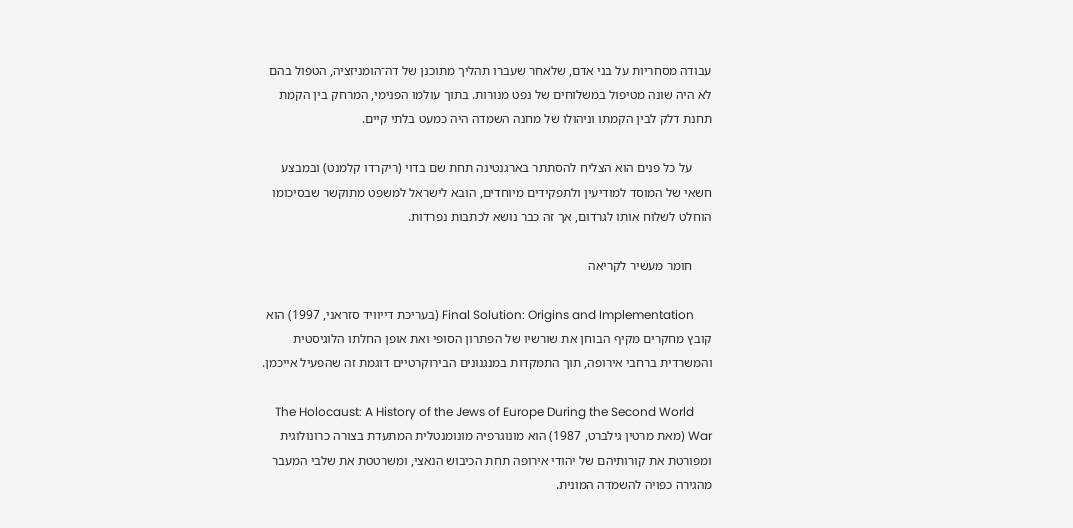עבודה מסחריות על בני אדם, שלאחר שעברו תהליך מתוכנן של דה־הומניזציה, הטפול בהם לא היה שונה מטיפול במשלוחים של נפט מנורות. בתוך עולמו הפנימי, המרחק בין הקמת תחנת דלק לבין הקמתו וניהולו של מחנה השמדה היה כמעט בלתי קיים.

      על כל פנים הוא הצליח להסתתר בארגנטינה תחת שם בדוי (ריקרדו קלמנט) ובמבצע חשאי של המוסד למודיעין ולתפקידים מיוחדים, הובא לישראל למשפט מתוקשר שבסיכומו הוחלט לשלוח אותו לגרדום, אך זה כבר נושא לכתבות נפרדות.

      חומר מעשיר לקריאה

      Final Solution: Origins and Implementation (בעריכת דייוויד סזראני, 1997) הוא קובץ מחקרים מקיף הבוחן את שורשיו של הפתרון הסופי ואת אופן החלתו הלוגיסטית והמשרדית ברחבי אירופה, תוך התמקדות במנגנונים הבירוקרטיים דוגמת זה שהפעיל אייכמן.

      The Holocaust: A History of the Jews of Europe During the Second World War (מאת מרטין גילברט, 1987) הוא מונוגרפיה מונומנטלית המתעדת בצורה כרונולוגית ומפורטת את קורותיהם של יהודי אירופה תחת הכיבוש הנאצי, ומשרטטת את שלבי המעבר מהגירה כפויה להשמדה המונית.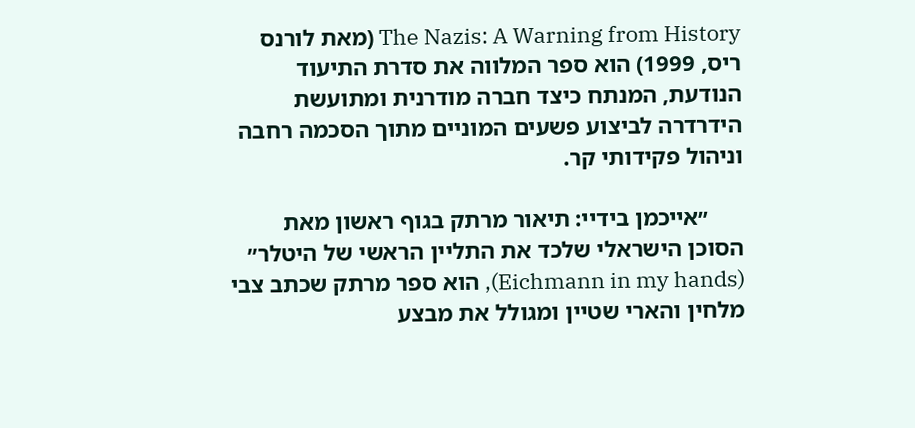The Nazis: A Warning from History (מאת לורנס ריס, 1999) הוא ספר המלווה את סדרת התיעוד הנודעת, המנתח כיצד חברה מודרנית ומתועשת הידרדרה לביצוע פשעים המוניים מתוך הסכמה רחבה וניהול פקידותי קר.

      ״אייכמן בידיי: תיאור מרתק בגוף ראשון מאת הסוכן הישראלי שלכד את התליין הראשי של היטלר״ (Eichmann in my hands), הוא ספר מרתק שכתב צבי מלחין והארי שטיין ומגולל את מבצע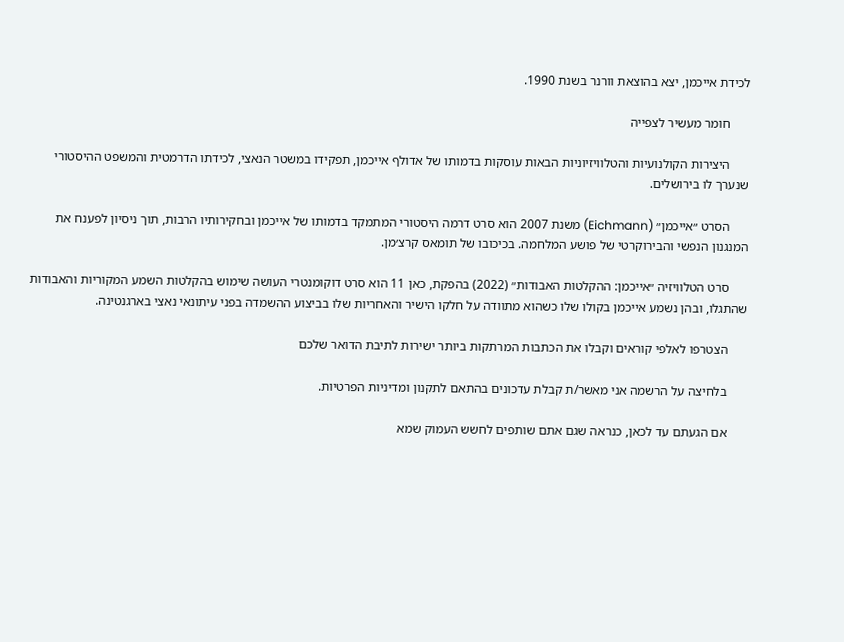לכידת אייכמן, יצא בהוצאת וורנר בשנת 1990.

      חומר מעשיר לצפייה

      היצירות הקולנועיות והטלוויזיוניות הבאות עוסקות בדמותו של אדולף אייכמן, תפקידו במשטר הנאצי, לכידתו הדרמטית והמשפט ההיסטורי שנערך לו בירושלים.

      הסרט ״אייכמן״ (Eichmann) משנת 2007 הוא סרט דרמה היסטורי המתמקד בדמותו של אייכמן ובחקירותיו הרבות, תוך ניסיון לפענח את המנגנון הנפשי והבירוקרטי של פושע המלחמה. בכיכובו של תומאס קרצ׳מן.

      סרט הטלוויזיה ״אייכמן: ההקלטות האבודות״ (2022) בהפקת, כאן 11 הוא סרט דוקומנטרי העושה שימוש בהקלטות השמע המקוריות והאבודות שהתגלו, ובהן נשמע אייכמן בקולו שלו כשהוא מתוודה על חלקו הישיר והאחריות שלו בביצוע ההשמדה בפני עיתונאי נאצי בארגנטינה.

      הצטרפו לאלפי קוראים וקבלו את הכתבות המרתקות ביותר ישירות לתיבת הדואר שלכם

      בלחיצה על הרשמה אני מאשר/ת קבלת עדכונים בהתאם לתקנון ומדיניות הפרטיות.

      אם הגעתם עד לכאן, כנראה שגם אתם שותפים לחשש העמוק שמא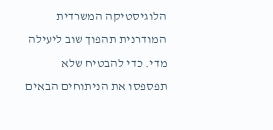הלוגיסטיקה המשרדית המודרנית תהפוך שוב ליעילה מדי. כדי להבטיח שלא תפספסו את הניתוחים הבאים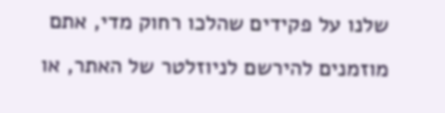שלנו על פקידים שהלכו רחוק מדי, אתם מוזמנים להירשם לניוזלטר של האתר, או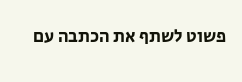פשוט לשתף את הכתבה עם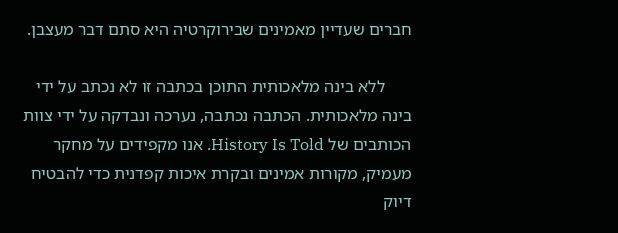חברים שעדיין מאמינים שבירוקרטיה היא סתם דבר מעצבן.

      ללא בינה מלאכותית התוכן בכתבה זו לא נכתב על ידי בינה מלאכותית. הכתבה נכתבה, נערכה ונבדקה על ידי צוות הכותבים של History Is Told. אנו מקפידים על מחקר מעמיק, מקורות אמינים ובקרת איכות קפדנית כדי להבטיח דיוק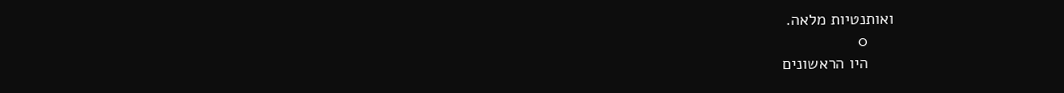ואותנטיות מלאה.
      0
      היו הראשונים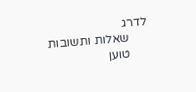לדרג
      שאלות ותשובות
      טוען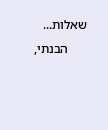שאלות...
      הבנתי,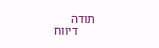תודה
      דיווח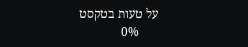על טעות בטקסט
      0%